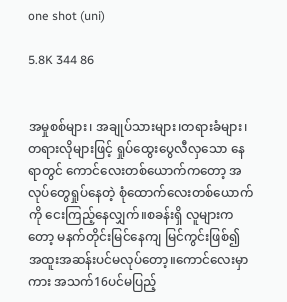one shot (uni)

5.8K 344 86


အမှုစစ်များ၊ အချုပ်သားများ၊တရားခံများ၊တရားလိုများဖြင့် ရှုပ်ထွေးပွေလီလှသော နေရာတွင် ကောင်လေးတစ်ယောက်ကတော့ အလုပ်တွေရှုပ်နေတဲ့ စုံထောက်လေးတစ်ယောက်ကို ငေးကြည့်နေလျှက်။စခန်းရှိ လူများကတော့ မနက်တိုင်းမြင်နေကျ မြင်ကွင်းဖြစ်၍ အထူးအဆန်းပင်မလုပ်တော့။ကောင်လေးမှာကား အသက်16ပင်မပြည့်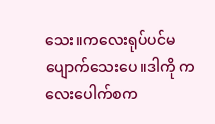သေး။ကလေးရုပ်ပင်မပျောက်သေးပေ။ဒါကို ကလေးပေါက်စက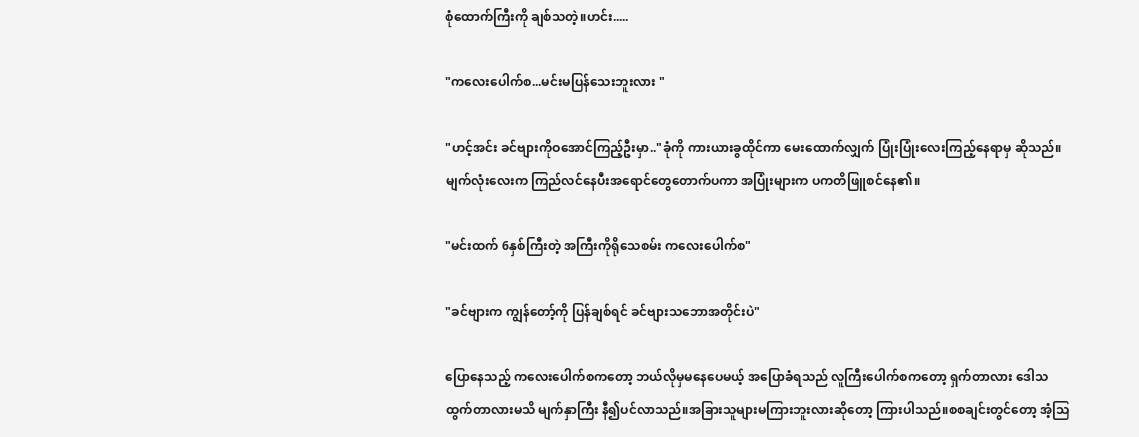စုံထောက်ကြီးကို ချစ်သတဲ့။ဟင်း.....

"ကလေးပေါက်စ...မင်းမပြန်သေးဘူးလား "

"ဟင့်အင်း ခင်ဗျားကိုဝအောင်ကြည့်ဦးမှာ.."ခုံကို ကားယားခွထိုင်ကာ မေးထောက်လျှက် ပြုံးပြုံးလေးကြည့်နေရာမှ ဆိုသည်။မျက်လုံးလေးက ကြည်လင်နေပီးအရောင်တွေတောက်ပကာ အပြုံးများက ပကတိဖြူစင်နေ၏။

"မင်းထက် 6နှစ်ကြီးတဲ့ အကြီးကိုရိုသေစမ်း ကလေးပေါက်စ"

"ခင်ဗျားက ကျွန်တော့်ကို ပြန်ချစ်ရင် ခင်ဗျားသဘောအတိုင်းပဲ"

ပြောနေသည့် ကလေးပေါက်စကတော့ ဘယ်လိုမှမနေပေမယ့် အပြောခံရသည် လူကြီးပေါက်စကတော့ ရှက်တာလား ဒေါသထွက်တာလားမသိ မျက်နှာကြီး နီ၍ပင်လာသည်။အခြားသူများမကြားဘူးလားဆိုတော့ ကြားပါသည်။စစချင်းတွင်တော့ အံ့သြ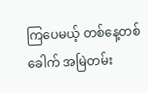ကြပေမယ့် တစ်နေ့တစ်ခေါက် အမြဲတမ်း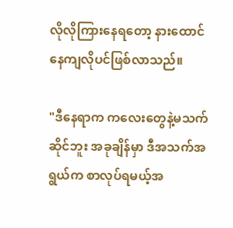လိုလိုကြားနေရတော့ နားထောင်နေကျလိုပင်ဖြစ်လာသည်။

"ဒီနေရာက ကလေးတွေနဲ့မသက်ဆိုင်ဘူး အခုချိန်မှာ ဒီအသက်အရွယ်က စာလုပ်ရမယ့်အ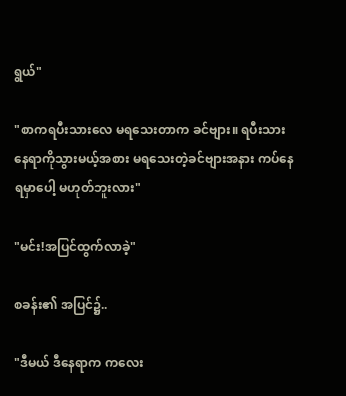ရွယ်"

"စာကရပီးသားလေ မရသေးတာက ခင်ဗျား။ ရပီးသားနေရာကိုသွားမယ့်အစား မရသေးတဲ့ခင်ဗျားအနား ကပ်နေရမှာပေါ့ မဟုတ်ဘူးလား"

"မင်း!အပြင်ထွက်လာခဲ့"

စခန်း၏ အပြင်၌..

"ဒီမယ် ဒီနေရာက ကလေး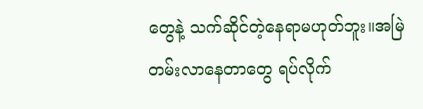တွေနဲ့ သက်ဆိုင်တဲ့နေရာမဟုတ်ဘူး။အမြဲတမ်းလာနေတာတွေ ရပ်လိုက်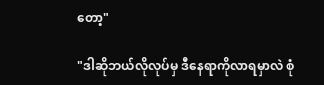တော့"

"ဒါဆိုဘယ်လိုလုပ်မှ ဒီနေရာကိုလာရမှာလဲ စုံ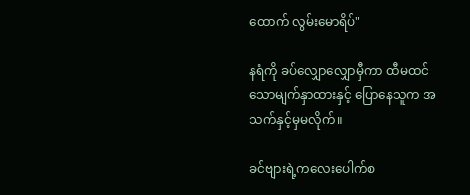ထောက် လွမ်းမောရိပ်"

နရံကို ခပ်လျှောလျှောမှီကာ ထီမထင်သောမျက်နှာထားနှင့် ပြောနေသူက အသက်နှင့်မှမလိုက်။

ခင်ဗျားရဲ့ကလေးပေါက်စ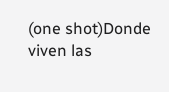(one shot)Donde viven las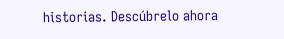historias. Descúbrelo ahora